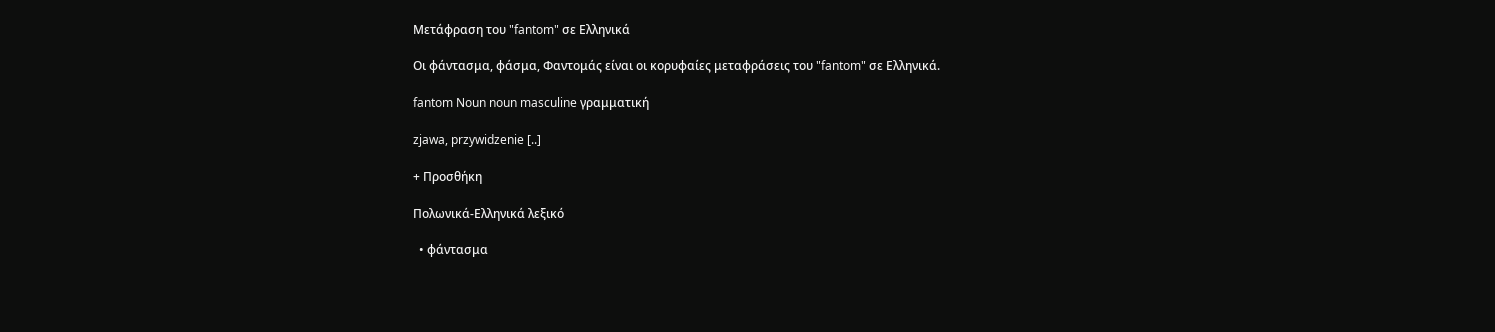Μετάφραση του "fantom" σε Ελληνικά

Οι φάντασμα, φάσμα, Φαντομάς είναι οι κορυφαίες μεταφράσεις του "fantom" σε Ελληνικά.

fantom Noun noun masculine γραμματική

zjawa, przywidzenie [..]

+ Προσθήκη

Πολωνικά-Ελληνικά λεξικό

  • φάντασμα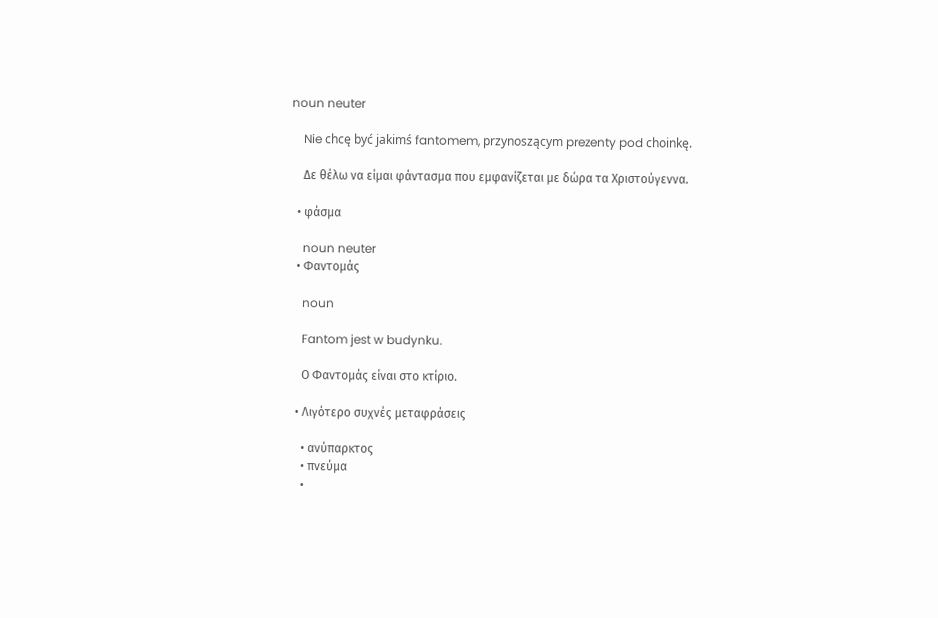noun neuter

    Nie chcę być jakimś fantomem, przynoszącym prezenty pod choinkę.

    Δε θέλω να είμαι φάντασμα που εμφανίζεται με δώρα τα Χριστούγεννα.

  • φάσμα

    noun neuter
  • Φαντομάς

    noun

    Fantom jest w budynku.

    Ο Φαντομάς είναι στο κτίριο.

  • Λιγότερο συχνές μεταφράσεις

    • ανύπαρκτος
    • πνεύμα
    •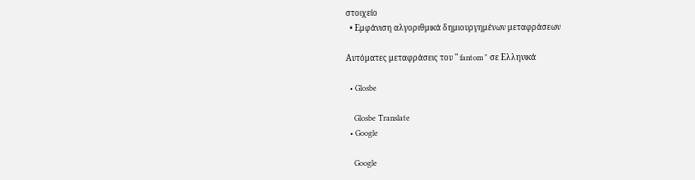στοιχείο
  • Εμφάνιση αλγοριθμικά δημιουργημένων μεταφράσεων

Αυτόματες μεταφράσεις του " fantom " σε Ελληνικά

  • Glosbe

    Glosbe Translate
  • Google

    Google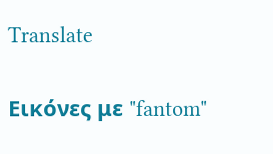Translate

Εικόνες με "fantom"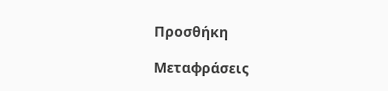Προσθήκη

Μεταφράσεις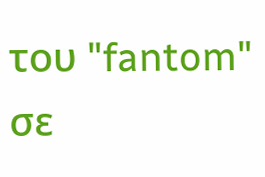του "fantom" σε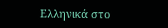Ελληνικά στο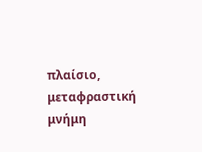πλαίσιο, μεταφραστική μνήμη